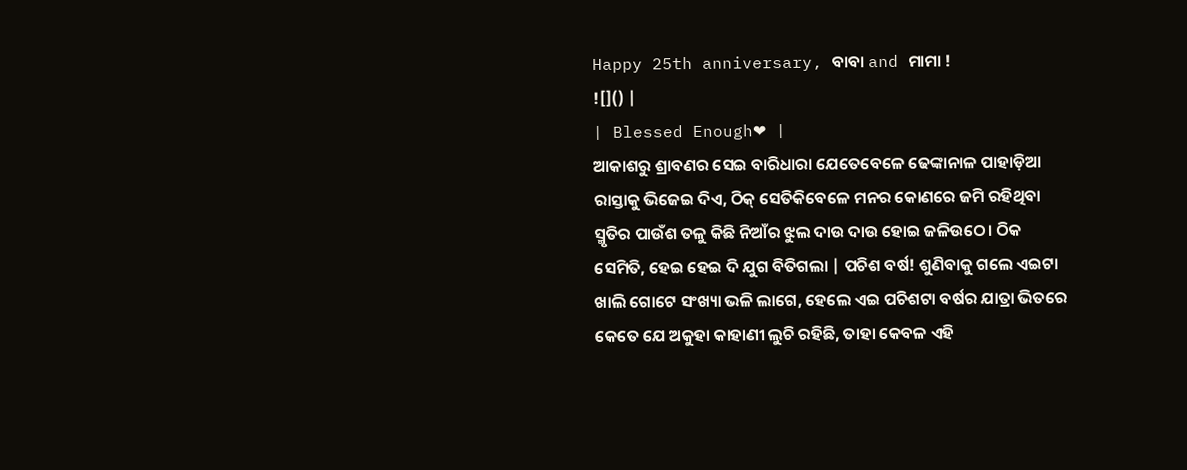Happy 25th anniversary, ବାବା and ମାମା !
![]() |
| Blessed Enough❤ |
ଆକାଶରୁ ଶ୍ରାବଣର ସେଇ ବାରିଧାରା ଯେତେବେଳେ ଢେଙ୍କାନାଳ ପାହାଡ଼ିଆ ରାସ୍ତାକୁ ଭିଜେଇ ଦିଏ, ଠିକ୍ ସେତିକିବେଳେ ମନର କୋଣରେ ଜମି ରହିଥିବା ସ୍ମୃତିର ପାଉଁଶ ତଳୁ କିଛି ନିଆଁର ଝୁଲ ଦାଉ ଦାଉ ହୋଇ ଜଳିଉଠେ। ଠିକ ସେମିତି, ହେଇ ହେଇ ଦି ଯୁଗ ବିତିଗଲା | ପଚିଶ ବର୍ଷ! ଶୁଣିବାକୁ ଗଲେ ଏଇଟା ଖାଲି ଗୋଟେ ସଂଖ୍ୟା ଭଳି ଲାଗେ, ହେଲେ ଏଇ ପଚିଶଟା ବର୍ଷର ଯାତ୍ରା ଭିତରେ କେତେ ଯେ ଅକୁହା କାହାଣୀ ଲୁଚି ରହିଛି, ତାହା କେବଳ ଏହି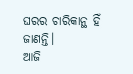ଘରର ଚାରିକାନ୍ଥ ହିଁ ଜାଣନ୍ତି।
ଆଜି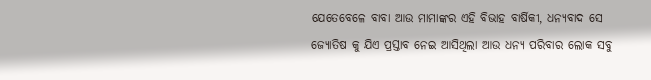ଯେତେବେଳେ ବାବା ଆଉ ମାମାଙ୍କର ଏହି ବିଭାହ ବାର୍ଷିକୀ, ଧନ୍ୟବାଦ ସେ ଜ୍ୟୋତିଷ କୁ ଯିଏ ପ୍ରସ୍ତାବ ନେଇ ଆସିଥିଲା ଆଉ ଧନ୍ୟ ପରିବାର ଲୋକ ସବୁ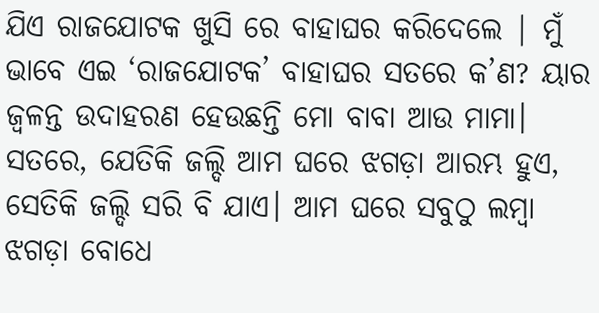ଯିଏ ରାଜଯୋଟକ ଖୁସି ରେ ବାହାଘର କରିଦେଲେ | ମୁଁ ଭାବେ ଏଇ ‘ରାଜଯୋଟକ’ ବାହାଘର ସତରେ କ’ଣ? ୟାର ଜ୍ୱଳନ୍ତ ଉଦାହରଣ ହେଉଛନ୍ତି ମୋ ବାବା ଆଉ ମାମା। ସତରେ, ଯେତିକି ଜଲ୍ଦି ଆମ ଘରେ ଝଗଡ଼ା ଆରମ୍ଭ ହୁଏ, ସେତିକି ଜଲ୍ଦି ସରି ବି ଯାଏ। ଆମ ଘରେ ସବୁଠୁ ଲମ୍ବା ଝଗଡ଼ା ବୋଧେ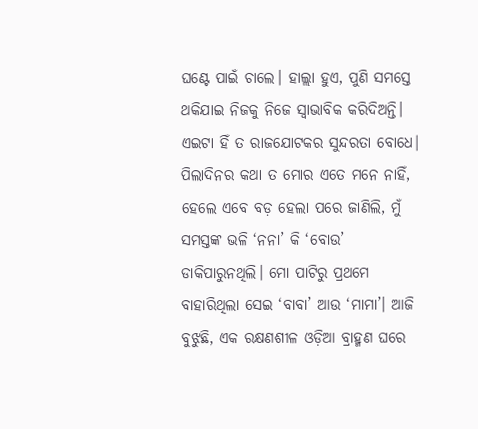ଘଣ୍ଟେ ପାଇଁ ଚାଲେ। ହାଲ୍ଲା ହୁଏ, ପୁଣି ସମସ୍ତେ ଥକିଯାଇ ନିଜକୁ ନିଜେ ସ୍ୱାଭାବିକ କରିଦିଅନ୍ତି। ଏଇଟା ହିଁ ତ ରାଜଯୋଟକର ସୁନ୍ଦରତା ବୋଧେ|
ପିଲାଦିନର କଥା ତ ମୋର ଏତେ ମନେ ନାହିଁ, ହେଲେ ଏବେ ବଡ଼ ହେଲା ପରେ ଜାଣିଲି, ମୁଁ ସମସ୍ତଙ୍କ ଭଳି ‘ନନା’ କି ‘ବୋଉ’ ଡାକିପାରୁନଥିଲି। ମୋ ପାଟିରୁ ପ୍ରଥମେ ବାହାରିଥିଲା ସେଇ ‘ବାବା’ ଆଉ ‘ମାମା’। ଆଜି ବୁଝୁଛି, ଏକ ରକ୍ଷଣଶୀଳ ଓଡ଼ିଆ ବ୍ରାହ୍ମଣ ଘରେ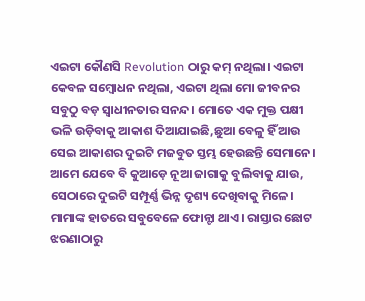ଏଇଟା କୌଣସି Revolution ଠାରୁ କମ୍ ନଥିଲା। ଏଇଟା କେବଳ ସମ୍ବୋଧନ ନଥିଲା, ଏଇଟା ଥିଲା ମୋ ଜୀବନର ସବୁଠୁ ବଡ଼ ସ୍ୱାଧୀନତାର ସନନ୍ଦ। ମୋତେ ଏକ ମୁକ୍ତ ପକ୍ଷୀ ଭଳି ଉଡ଼ିବାକୁ ଆକାଶ ଦିଆଯାଇଛି,ଛୁଆ ବେଳୁ ହିଁ ଆଉ ସେଇ ଆକାଶର ଦୁଇଟି ମଜବୁତ ସ୍ତମ୍ଭ ହେଉଛନ୍ତି ସେମାନେ।
ଆମେ ଯେବେ ବି କୁଆଡ଼େ ନୂଆ ଜାଗାକୁ ବୁଲିବାକୁ ଯାଉ, ସେଠାରେ ଦୁଇଟି ସମ୍ପୂର୍ଣ୍ଣ ଭିନ୍ନ ଦୃଶ୍ୟ ଦେଖିବାକୁ ମିଳେ। ମାମାଙ୍କ ହାତରେ ସବୁବେଳେ ଫୋନ୍ଟା ଥାଏ। ରାସ୍ତାର ଛୋଟ ଝରଣାଠାରୁ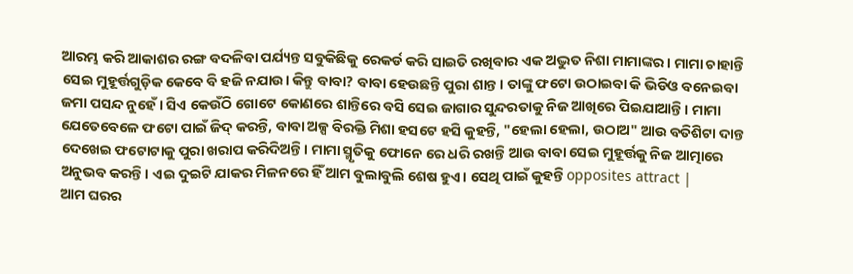ଆରମ୍ଭ କରି ଆକାଶର ରଙ୍ଗ ବଦଳିବା ପର୍ଯ୍ୟନ୍ତ ସବୁକିଛିକୁ ରେକର୍ଡ କରି ସାଇତି ରଖିବାର ଏକ ଅଦ୍ଭୁତ ନିଶା ମାମାଙ୍କର। ମାମା ଚାହାନ୍ତି ସେଇ ମୁହୂର୍ତ୍ତଗୁଡ଼ିକ କେବେ ବି ହଜି ନଯାଉ। କିନ୍ତୁ ବାବା? ବାବା ହେଉଛନ୍ତି ପୁରା ଶାନ୍ତ। ତାଙ୍କୁ ଫଟୋ ଉଠାଇବା କି ଭିଡିଓ ବନେଇବା ଜମା ପସନ୍ଦ ନୁହେଁ। ସିଏ କେଉଁଠି ଗୋଟେ କୋଣରେ ଶାନ୍ତିରେ ବସି ସେଇ ଜାଗାର ସୁନ୍ଦରତାକୁ ନିଜ ଆଖିରେ ପିଇଯାଆନ୍ତି। ମାମା ଯେତେବେଳେ ଫଟୋ ପାଇଁ ଜିଦ୍ କରନ୍ତି, ବାବା ଅଳ୍ପ ବିରକ୍ତି ମିଶା ହସଟେ ହସି କୁହନ୍ତି, "ହେଲା ହେଲା, ଉଠାଅ" ଆଉ ବତିଶିଟା ଦାନ୍ତ ଦେଖେଇ ଫଟୋଟାକୁ ପୁରା ଖରାପ କରିଦିଅନ୍ତି। ମାମା ସ୍ମୃତିକୁ ଫୋନେ ରେ ଧରି ରଖନ୍ତି ଆଉ ବାବା ସେଇ ମୁହୂର୍ତ୍ତକୁ ନିଜ ଆତ୍ମାରେ ଅନୁଭବ କରନ୍ତି। ଏଇ ଦୁଇଟି ଯାକର ମିଳନରେ ହିଁ ଆମ ବୁଲାବୁଲି ଶେଷ ହୁଏ। ସେଥି ପାଇଁ କୁହନ୍ତି opposites attract |
ଆମ ଘରର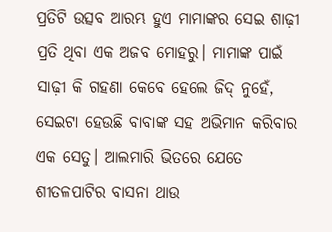ପ୍ରତିଟି ଉତ୍ସବ ଆରମ୍ଭ ହୁଏ ମାମାଙ୍କର ସେଇ ଶାଢ଼ୀ ପ୍ରତି ଥିବା ଏକ ଅଜବ ମୋହରୁ। ମାମାଙ୍କ ପାଇଁ ସାଢ଼ୀ କି ଗହଣା କେବେ ହେଲେ ଜିଦ୍ ନୁହେଁ, ସେଇଟା ହେଉଛି ବାବାଙ୍କ ସହ ଅଭିମାନ କରିବାର ଏକ ସେତୁ। ଆଲମାରି ଭିତରେ ଯେତେ ଶୀତଳପାଟିର ବାସନା ଥାଉ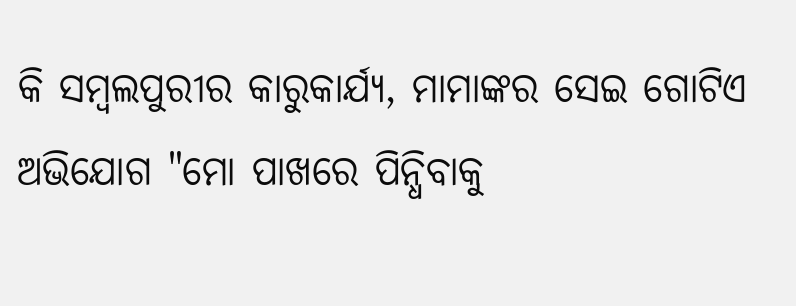କି ସମ୍ବଲପୁରୀର କାରୁକାର୍ଯ୍ୟ, ମାମାଙ୍କର ସେଇ ଗୋଟିଏ ଅଭିଯୋଗ "ମୋ ପାଖରେ ପିନ୍ଧିବାକୁ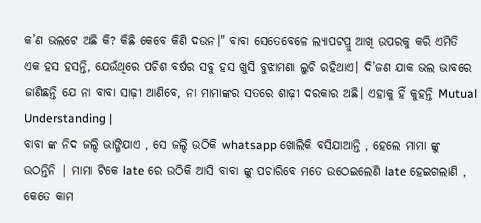କ’ଣ ଭଲଟେ ଅଛି କି? କିଛି କେବେ କିଣି ଦଉନ।" ବାବା ସେତେବେଳେ ଲ୍ୟାପଟପ୍ରୁ ଆଖି ଉପରକୁ କରି ଏମିତି ଏକ ହସ ହସନ୍ତି, ଯେଉଁଥିରେ ପଚିଶ ବର୍ଷର ସବୁ ହସ ଖୁସି ବୁଝାମଣା ଲୁଚି ରହିଥାଏ। ଦି’ଜଣ ଯାକ ଭଲ ଭାବରେ ଜାଣିଛନ୍ତି ଯେ ନା ବାବା ସାଢ଼ୀ ଆଣିବେ, ନା ମାମାଙ୍କର ସତରେ ଶାଢ଼ୀ ଦରକାର ଅଛି। ଏହାକୁ ହିଁ କୁହନ୍ତି Mutual Understanding |
ବାବା ଙ୍କ ନିଦ ଜଲ୍ଦି ଭାଙ୍ଗିଯାଏ , ସେ ଜଲ୍ଦି ଉଠିକି whatsapp ଖୋଲିକି ବସିଯାଆନ୍ତି , ହେଲେ ମାମା ଙ୍କୁ ଉଠନ୍ତିନି | ମାମା ଟିକେ late ରେ ଉଠିକି ଆସି ବାବା ଙ୍କୁ ପଚାରିବେ ମତେ ଉଠେଇଲେଣି late ହେଇଗଲାଣି , କେତେ କାମ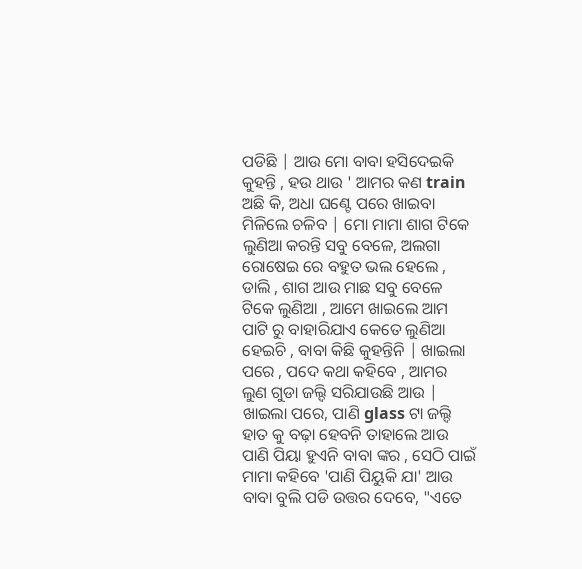ପଡିଛି | ଆଉ ମୋ ବାବା ହସିଦେଇକି କୁହନ୍ତି , ହଉ ଥାଉ ' ଆମର କଣ train ଅଛି କି, ଅଧା ଘଣ୍ଟେ ପରେ ଖାଇବା ମିଳିଲେ ଚଳିବ | ମୋ ମାମା ଶାଗ ଟିକେ ଲୁଣିଆ କରନ୍ତି ସବୁ ବେଳେ, ଅଲଗା ରୋଷେଇ ରେ ବହୁତ ଭଲ ହେଲେ , ଡାଲି , ଶାଗ ଆଉ ମାଛ ସବୁ ବେଳେ ଟିକେ ଲୁଣିଆ , ଆମେ ଖାଇଲେ ଆମ ପାଟି ରୁ ବାହାରିଯାଏ କେତେ ଲୁଣିଆ ହେଇଚି , ବାବା କିଛି କୁହନ୍ତିନି | ଖାଇଲା ପରେ , ପଦେ କଥା କହିବେ , ଆମର ଲୁଣ ଗୁଡା ଜଲ୍ଦି ସରିଯାଉଛି ଆଉ | ଖାଇଲା ପରେ, ପାଣି glass ଟା ଜଲ୍ଦି ହାତ କୁ ବଢ଼ା ହେବନି ତାହାଲେ ଆଉ ପାଣି ପିୟା ହୁଏନି ବାବା ଙ୍କର , ସେଠି ପାଇଁ ମାମା କହିବେ 'ପାଣି ପିୟୁକି ଯା' ଆଉ ବାବା ବୁଲି ପଡି ଉତ୍ତର ଦେବେ, "ଏତେ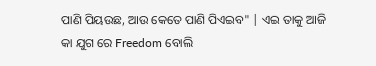ପାଣି ପିୟଉଛ, ଆଉ କେତେ ପାଣି ପିଏଇବ" | ଏଇ ତାକୁ ଆଜି କା ଯୁଗ ରେ Freedom ବୋଲି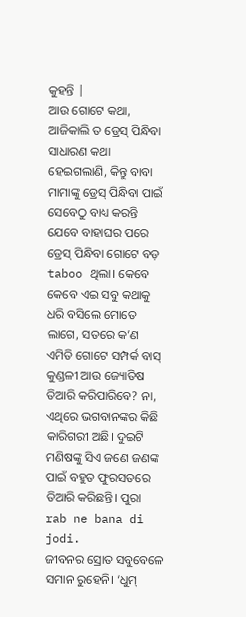କୁହନ୍ତି |
ଆଉ ଗୋଟେ କଥା, ଆଜିକାଲି ତ ଡ୍ରେସ୍ ପିନ୍ଧିବା ସାଧାରଣ କଥା ହେଇଗଲାଣି, କିନ୍ତୁ ବାବା ମାମାଙ୍କୁ ଡ୍ରେସ୍ ପିନ୍ଧିବା ପାଇଁ ସେବେଠୁ ବାଧ୍ୟ କରନ୍ତି ଯେବେ ବାହାଘର ପରେ ଡ୍ରେସ୍ ପିନ୍ଧିବା ଗୋଟେ ବଡ଼ taboo ଥିଲା। କେବେ କେବେ ଏଇ ସବୁ କଥାକୁ ଧରି ବସିଲେ ମୋତେ ଲାଗେ, ସତରେ କ’ଣ ଏମିତି ଗୋଟେ ସମ୍ପର୍କ ବାସ୍ କୁଣ୍ଡଳୀ ଆଉ ଜ୍ୟୋତିଷ ତିଆରି କରିପାରିବେ? ନା, ଏଥିରେ ଭଗବାନଙ୍କର କିଛି କାରିଗରୀ ଅଛି। ଦୁଇଟି ମଣିଷଙ୍କୁ ସିଏ ଜଣେ ଜଣଙ୍କ ପାଇଁ ବହୁତ ଫୁରସତରେ ତିଆରି କରିଛନ୍ତି। ପୁରା rab ne bana di jodi.
ଜୀବନର ସ୍ରୋତ ସବୁବେଳେ ସମାନ ରୁହେନି। ‘ଧୁମ୍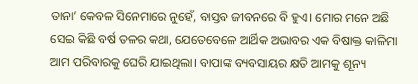ତାନା’ କେବଳ ସିନେମାରେ ନୁହେଁ, ବାସ୍ତବ ଜୀବନରେ ବି ହୁଏ। ମୋର ମନେ ଅଛି ସେଇ କିଛି ବର୍ଷ ତଳର କଥା, ଯେତେବେଳେ ଆର୍ଥିକ ଅଭାବର ଏକ ବିଷାକ୍ତ କାଳିମା ଆମ ପରିବାରକୁ ଘେରି ଯାଇଥିଲା। ବାପାଙ୍କ ବ୍ୟବସାୟର କ୍ଷତି ଆମକୁ ଶୂନ୍ୟ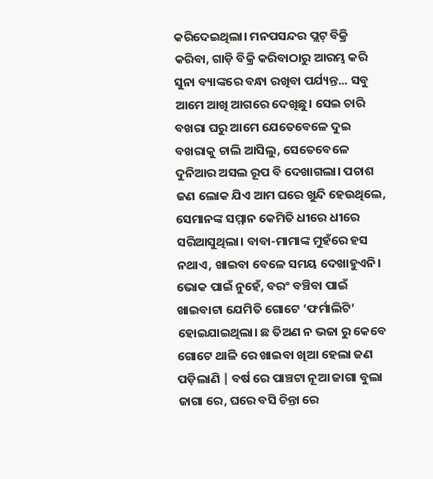କରିଦେଇଥିଲା। ମନପସନ୍ଦର ପ୍ଲଟ୍ ବିକ୍ରି କରିବା, ଗାଡ଼ି ବିକ୍ରି କରିବାଠାରୁ ଆରମ୍ଭ କରି ସୁନା ବ୍ୟାଙ୍କରେ ବନ୍ଧା ରଖିବା ପର୍ଯ୍ୟନ୍ତ... ସବୁ ଆମେ ଆଖି ଆଗରେ ଦେଖିଛୁ। ସେଇ ଚାରି ବଖରା ଘରୁ ଆମେ ଯେତେବେଳେ ଦୁଇ ବଖରାକୁ ଚାଲି ଆସିଲୁ, ସେତେବେଳେ ଦୁନିଆର ଅସଲ ରୂପ ବି ଦେଖାଗଲା। ପଚାଶ ଜଣ ଲୋକ ଯିଏ ଆମ ଘରେ ଖୁନ୍ଦି ହେଉଥିଲେ, ସେମାନଙ୍କ ସମ୍ମାନ କେମିତି ଧୀରେ ଧୀରେ ସରିଆସୁଥିଲା। ବାବା-ମାମାଙ୍କ ମୁହଁରେ ହସ ନଥାଏ, ଖାଇବା ବେଳେ ସମୟ ଦେଖାହୁଏନି। ଭୋକ ପାଇଁ ନୁହେଁ, ବରଂ ବଞ୍ଚିବା ପାଇଁ ଖାଇବାଟା ଯେମିତି ଗୋଟେ ‘ଫର୍ମାଲିଟି’ ହୋଇଯାଇଥିଲା। ଛ ତିଅଣ ନ ଭଜା ରୁ କେବେ ଗୋଟେ ଥାଳି ରେ ଖାଇବା ଖିଆ ହେଲା ଜଣ ପଡ଼ିଲାଣି | ବର୍ଷ ରେ ପାଞ୍ଚଟା ନୂଆ ଜାଗା ବୁଲା ଜାଗା ରେ, ଘରେ ବସି ଚିନ୍ତା ରେ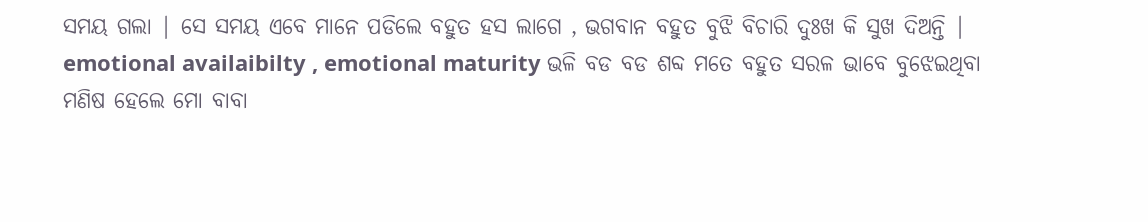ସମୟ ଗଲା | ସେ ସମୟ ଏବେ ମାନେ ପଡିଲେ ବହୁତ ହସ ଲାଗେ , ଭଗବାନ ବହୁତ ବୁଝି ବିଚାରି ଦୁଃଖ କି ସୁଖ ଦିଅନ୍ତି | emotional availaibilty , emotional maturity ଭଳି ବଡ ବଡ ଶବ୍ଦ ମତେ ବହୁତ ସରଳ ଭାବେ ବୁଝେଇଥିବା ମଣିଷ ହେଲେ ମୋ ବାବା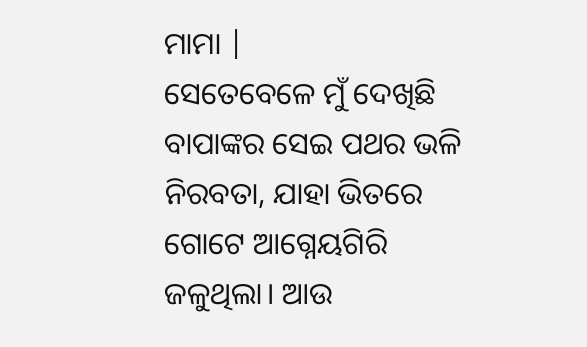ମାମା |
ସେତେବେଳେ ମୁଁ ଦେଖିଛି ବାପାଙ୍କର ସେଇ ପଥର ଭଳି ନିରବତା, ଯାହା ଭିତରେ ଗୋଟେ ଆଗ୍ନେୟଗିରି ଜଳୁଥିଲା। ଆଉ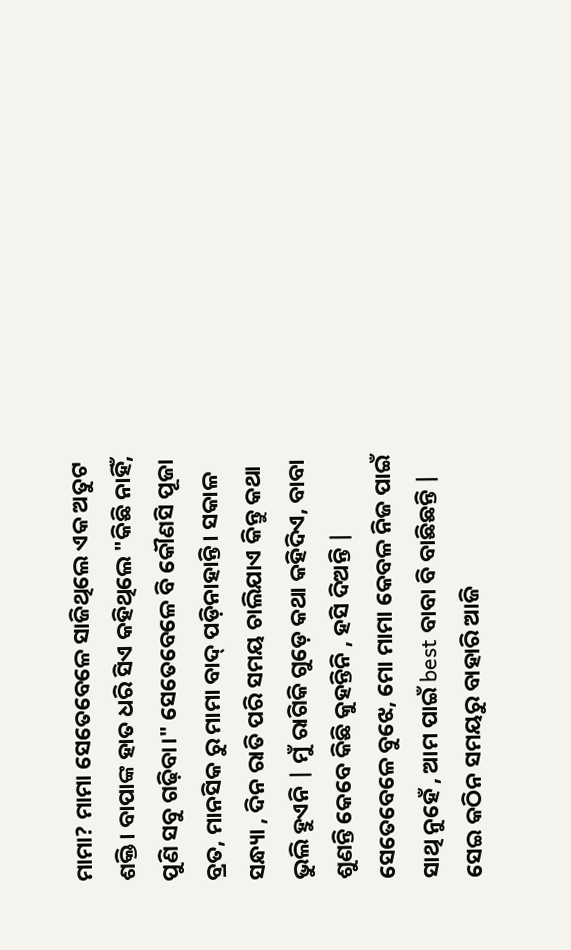ମାମା? ମାମା ସେତେବେଳେ ସାଜିଥିଲେ ଏକ ଅତୁଟ ଶକ୍ତି। ବାପାଙ୍କ ହାତ ଧରି ସିଏ କହିଥିଲେ "କିଛି ନାହିଁ, ପୁଣି ସବୁ ଗଢ଼ିବା।" ସେତେବେଳେ ବି କୌଣସି ପୂଜା ବ୍ରତ, ମାନସିକ ରୁ ମାମା ବାଦ୍ ପଡ଼ିନାହାନ୍ତି। ସକାଳ ସନ୍ଧ୍ୟା , ଦିନ ରାତି ପରି ସମୟ ଚାଲିଯାଏ କିନ୍ତୁ କଥା ଭୁଲି ହୁଏନି | ମୁଁ ରାଗିକି ଗୁଡ଼େ କଥା କହିଦିଏ, ବାବା ଶୁଣନ୍ତି କେବେ କିଛି କୁହନ୍ତିନି , ହସି ଦିଅନ୍ତି | ସେତେବେଳେ ବୁଝେ, ମୋ ମାମା କେବଳ ନିଜ ପାଇଁ ସାଥି ନୁହେଁ , ଆମ ପାଇଁ best ବାବା ବି ବାଛିଛନ୍ତି | ସେଇ କଠିନ ସମୟରୁ ବାହାରି ଆଜି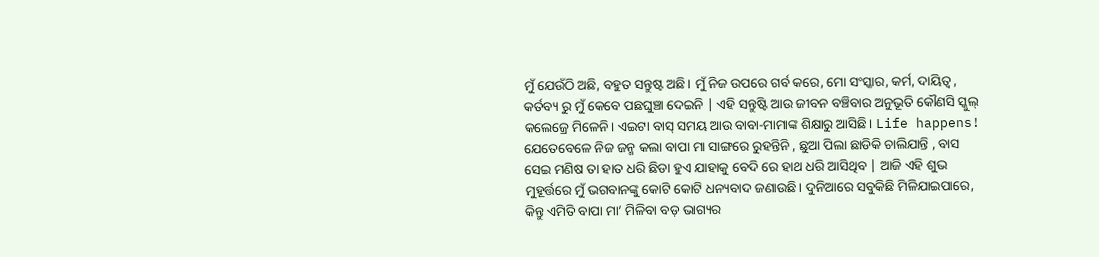ମୁଁ ଯେଉଁଠି ଅଛି, ବହୁତ ସନ୍ତୁଷ୍ଟ ଅଛି। ମୁଁ ନିଜ ଉପରେ ଗର୍ବ କରେ, ମୋ ସଂସ୍କାର, କର୍ମ, ଦାୟିତ୍ୱ , କର୍ତବ୍ୟ ରୁ ମୁଁ କେବେ ପଛଘୁଞ୍ଚା ଦେଇନି | ଏହି ସନ୍ତୁଷ୍ଟି ଆଉ ଜୀବନ ବଞ୍ଚିବାର ଅନୁଭୂତି କୌଣସି ସ୍କୁଲ୍ କଲେଜ୍ରେ ମିଳେନି। ଏଇଟା ବାସ୍ ସମୟ ଆଉ ବାବା-ମାମାଙ୍କ ଶିକ୍ଷାରୁ ଆସିଛି। Life happens!
ଯେତେବେଳେ ନିଜ ଜନ୍ମ କଲା ବାପା ମା ସାଙ୍ଗରେ ରୁହନ୍ତିନି , ଛୁଆ ପିଲା ଛାଡିକି ଚାଲିଯାନ୍ତି , ବାସ ସେଇ ମଣିଷ ତା ହାତ ଧରି ଛିଡା ହୁଏ ଯାହାକୁ ବେଦି ରେ ହାଥ ଧରି ଆସିଥିବ | ଆଜି ଏହି ଶୁଭ ମୁହୂର୍ତ୍ତରେ ମୁଁ ଭଗବାନଙ୍କୁ କୋଟି କୋଟି ଧନ୍ୟବାଦ ଜଣାଉଛି। ଦୁନିଆରେ ସବୁକିଛି ମିଳିଯାଇପାରେ, କିନ୍ତୁ ଏମିତି ବାପା ମା’ ମିଳିବା ବଡ଼ ଭାଗ୍ୟର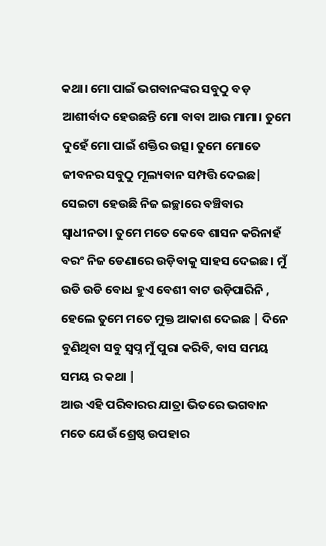କଥା। ମୋ ପାଇଁ ଭଗବାନଙ୍କର ସବୁଠୁ ବଡ଼ ଆଶୀର୍ବାଦ ହେଉଛନ୍ତି ମୋ ବାବା ଆଉ ମାମା। ତୁମେ ଦୁହେଁ ମୋ ପାଇଁ ଶକ୍ତିର ଉତ୍ସ। ତୁମେ ମୋତେ ଜୀବନର ସବୁଠୁ ମୂଲ୍ୟବାନ ସମ୍ପତ୍ତି ଦେଇଛ| ସେଇଟା ହେଉଛି ନିଜ ଇଚ୍ଛାରେ ବଞ୍ଚିବାର ସ୍ୱାଧୀନତା। ତୁମେ ମତେ କେବେ ଶାସନ କରିନାହଁ ବରଂ ନିଜ ଡେଣାରେ ଉଡ଼ିବାକୁ ସାହସ ଦେଇଛ। ମୁଁ ଉଡି ଉଡି ବୋଧ ହୁଏ ବେଶୀ ବାଟ ଉଡ଼ିପାରିନି , ହେଲେ ତୁମେ ମତେ ମୁକ୍ତ ଆକାଶ ଦେଇଛ | ଦିନେ ବୁଣିଥିବା ସବୁ ସ୍ବପ୍ନ ମୁଁ ପୁରା କରିବି, ବାସ ସମୟ ସମୟ ର କଥା |
ଆଉ ଏହି ପରିବାରର ଯାତ୍ରା ଭିତରେ ଭଗବାନ ମତେ ଯେଉଁ ଶ୍ରେଷ୍ଠ ଉପହାର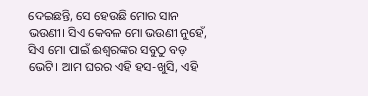ଦେଇଛନ୍ତି, ସେ ହେଉଛି ମୋର ସାନ ଭଉଣୀ। ସିଏ କେବଳ ମୋ ଭଉଣୀ ନୁହେଁ, ସିଏ ମୋ ପାଇଁ ଈଶ୍ୱରଙ୍କର ସବୁଠୁ ବଡ଼ ଭେଟି। ଆମ ଘରର ଏହି ହସ-ଖୁସି, ଏହି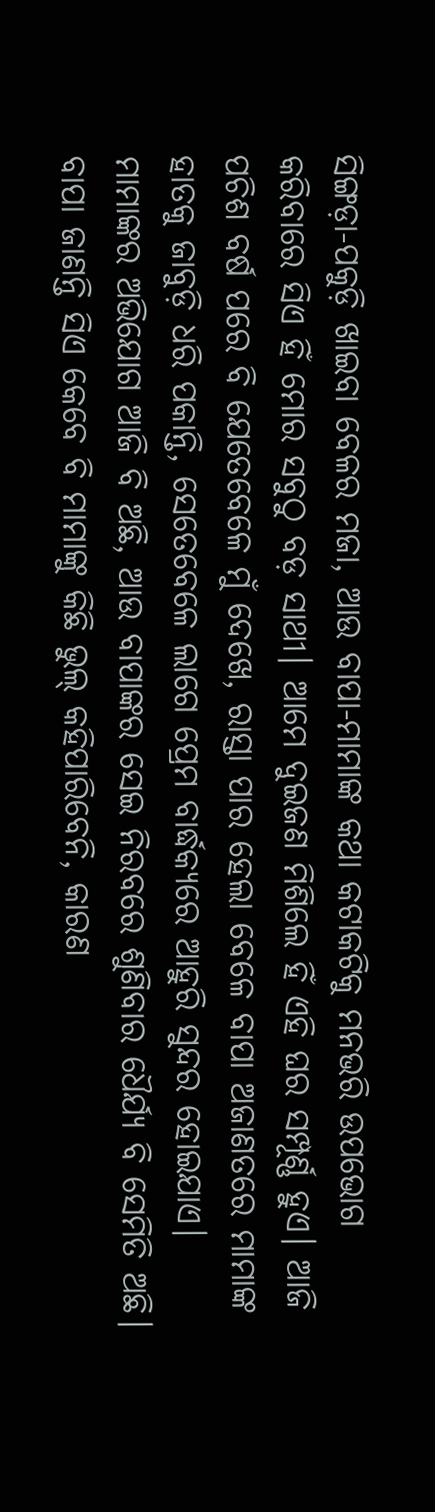ସିଙ୍ଗଡ଼ା-ପକୁଡ଼ି ଖାଇବା ବେଳର ମଜା, ଆଉ ବାପା-ମାମାଙ୍କ କଥା କଟାକଟିକୁ ମନଭରି ଉପଭୋଗ କରିବାରେ ସିଏ ହିଁ ମୋର ସବୁଠୁ ବଡ଼ ସାଥୀ। ଆମେ ଦୁଇଜଣ ମିଶିଲେ ହିଁ ଏହି ଘର ସମ୍ପୂର୍ଣ୍ଣ ହୁଏ। ଆଜି ପଚିଶ ବର୍ଷ ପରେ ବି ଯେତେବେଳେ ମୁଁ ଦେଖେ, ରାସ୍ତା ପାର ହେଲା ବେଳେ ବାପା ଅଜାଣତରେ ମାମାଙ୍କ ହାତକୁ ଜାବୁଡ଼ି ଧରି ପକାନ୍ତି, ସେତେବେଳେ ଲାଗେ ପ୍ରେମ ବାର୍ଦ୍ଧକ୍ୟରେ ଆହୁରି ସୁନ୍ଦର ହୋଇଯାଏ। ମାମାଙ୍କର ଅଭିଯୋଗ ଆଜି ବି ଅଛି, ଆଉ ବାପାଙ୍କର ସେଇ ନିରବରେ ଶୁଣିବାର ଧୈର୍ଯ୍ୟ ବି ସେମିତି ଅଛି। ବାପା ଜାଣନ୍ତି ସିଏ କେବେ ବି ମାମାଙ୍କୁ କିଛି ଭୁଲ୍ କହିପାରିବେନି, କାରଣ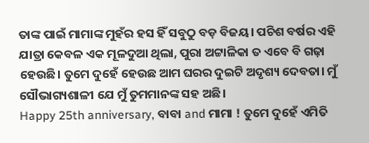ତାଙ୍କ ପାଇଁ ମାମାଙ୍କ ମୁହଁର ହସ ହିଁ ସବୁଠୁ ବଡ଼ ବିଜୟ। ପଚିଶ ବର୍ଷର ଏହି ଯାତ୍ରା କେବଳ ଏକ ମୂଳଦୁଆ ଥିଲା, ପୁରା ଅଟ୍ଟାଳିକା ତ ଏବେ ବି ଗଢ଼ା ହେଉଛି। ତୁମେ ଦୁହେଁ ହେଉଛ ଆମ ଘରର ଦୁଇଟି ଅଦୃଶ୍ୟ ଦେବତା। ମୁଁ ସୌଭାଗ୍ୟଶାଳୀ ଯେ ମୁଁ ତୁମମାନଙ୍କ ସହ ଅଛି।
Happy 25th anniversary, ବାବା and ମାମା ! ତୁମେ ଦୁହେଁ ଏମିତି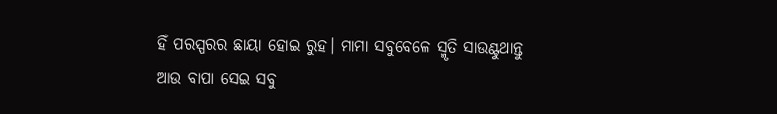ହିଁ ପରସ୍ପରର ଛାୟା ହୋଇ ରୁହ। ମାମା ସବୁବେଳେ ସ୍ମୃତି ସାଉଣ୍ଟୁଥାନ୍ତୁ ଆଉ ବାପା ସେଇ ସବୁ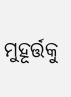ମୁହୂର୍ତ୍ତକୁ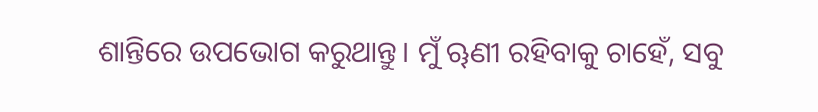ଶାନ୍ତିରେ ଉପଭୋଗ କରୁଥାନ୍ତୁ। ମୁଁ ୠଣୀ ରହିବାକୁ ଚାହେଁ, ସବୁ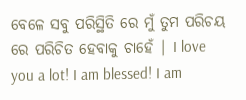ବେଳେ ସବୁ ପରିସ୍ଥିତି ରେ ମୁଁ ତୁମ ପରିଚୟ ରେ ପରିଚିତ ହେବାକୁ ଚାହେଁ | I love you a lot! I am blessed! I am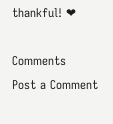thankful! ❤

Comments
Post a Comment